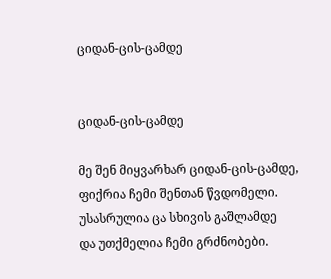ციდან-ცის-ცამდე


ციდან-ცის-ცამდე

მე შენ მიყვარხარ ციდან-ცის-ცამდე,
ფიქრია ჩემი შენთან წვდომელი.
უსასრულია ცა სხივის გაშლამდე
და უთქმელია ჩემი გრძნობები.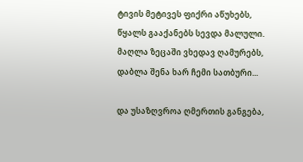ტივის მეტივეს ფიქრი აწუხებს,
წყალს გააქანებს სევდა მალული.
მაღლა ზეცაში ვხედავ ღამურებს,
დაბლა შენა ხარ ჩემი სათბური...

და უსაზღვროა ღმერთის განგება,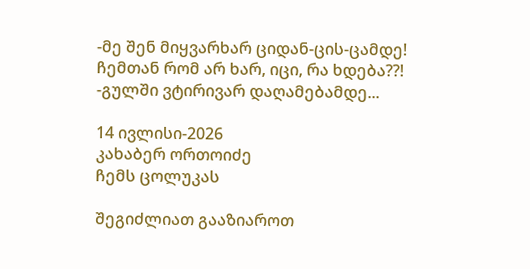-მე შენ მიყვარხარ ციდან-ცის-ცამდე!
ჩემთან რომ არ ხარ, იცი, რა ხდება??!
-გულში ვტირივარ დაღამებამდე...

14 ივლისი-2026
კახაბერ ორთოიძე
ჩემს ცოლუკას

შეგიძლიათ გააზიაროთ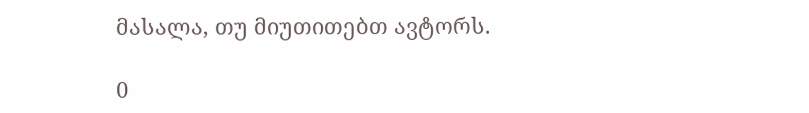მასალა, თუ მიუთითებთ ავტორს.

0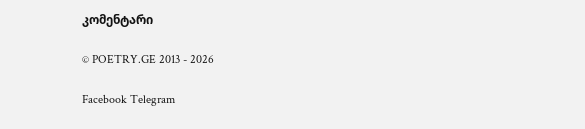კომენტარი

© POETRY.GE 2013 - 2026

Facebook Telegram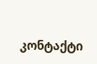კონტაქტი